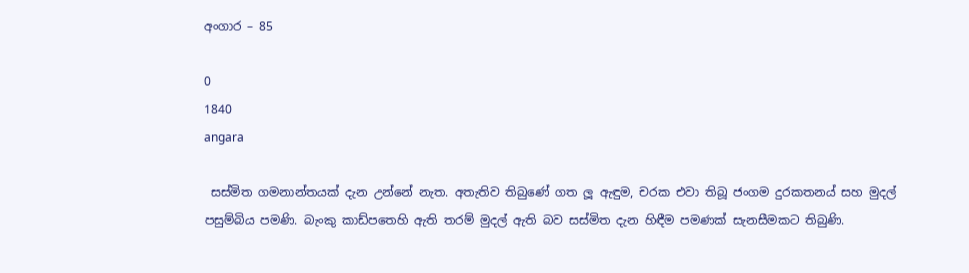අංගාර – 85

0
1840
angara

 සස්මිත ගමනාන්තයක් දැන උන්නේ නැත. අතැතිව තිබුණේ ගත ලූ ඇඳුම, චරක එවා තිබූ ජංගම දුරකතනය් සහ මුදල් පසුම්බිය පමණි. බැංකු කාඩ්පතෙහි ඇති තරම් මුදල් ඇති බව සස්මිත දැන හිඳීම පමණක් සැනසීමකට තිබුණි.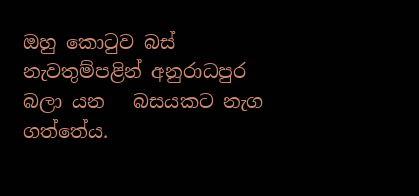ඔහු කොටුව බස් නැවතුම්පළින් අනුරාධපුර  බලා යන   බසයකට නැග ගත්තේය.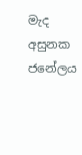මැද අසුනක ජනේලය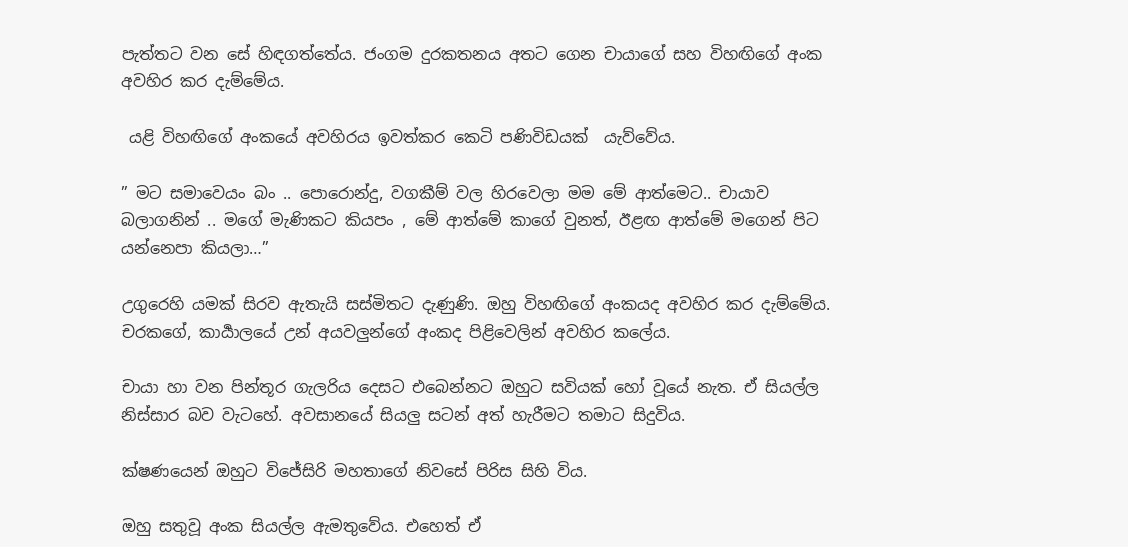පැත්තට වන සේ හිඳගත්තේය. ජංගම දුරකතනය අතට ගෙන චායාගේ සහ විහඟිගේ අංක  අවහිර කර දැම්මේය.

 යළි විහඟිගේ අංකයේ අවහිරය ඉවත්කර කෙටි පණිවිඩයක්  යැව්වේය.

” මට සමාවෙයං බං .. පොරොන්දු, වගකීම් වල හිරවෙලා මම මේ ආත්මෙට.. චායාව බලාගනින් .. මගේ මැණිකට කියපං , මේ ආත්මේ කාගේ වුනත්, ඊළඟ ආත්මේ මගෙන් පිට යන්නෙපා කියලා…”

උගුරෙහි යමක් සිරව ඇතැයි සස්මිතට දැණුණි. ඔහු විහඟිගේ අංකයද අවහිර කර දැම්මේය. චරකගේ, කාර්‍යාලයේ උන් අයවලුන්ගේ අංකද පිළිවෙලින් අවහිර කලේය.

චායා හා වන පින්තූර ගැලරිය දෙසට එබෙන්නට ඔහුට සවියක් හෝ වූයේ නැත. ඒ සියල්ල නිස්සාර බව වැටහේ. අවසානයේ සියලු සටන් අත් හැරීමට තමාට සිදුවිය.

ක්ෂණයෙන් ඔහුට විජේසිරි මහතාගේ නිවසේ පිරිස සිහි විය.

ඔහු සතුවූ අංක සියල්ල ඇමතුවේය. එහෙත් ඒ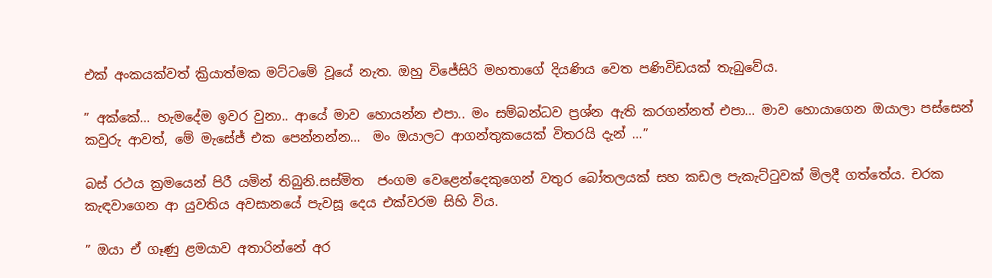එක් අංකයක්වත් ක්‍රියාත්මක මට්ටමේ වූයේ නැත. ඔහු විජේසිරි මහතාගේ දියණිය වෙත පණිවිඩයක් තැබුවේය.

” අක්කේ… හැමදේම ඉවර වුනා.. ආයේ මාව හොයන්න එපා.. මං සම්බන්ධව ප්‍රශ්න ඇති කරගන්නත් එපා… මාව හොයාගෙන ඔයාලා පස්සෙන් කවුරු ආවත්, මේ මැසේජ් එක පෙන්නන්න…  මං ඔයාලට ආගන්තුකයෙක් විතරයි දැන් …”

බස් රථය ක්‍රමයෙන් පිරී යමින් තිබුනි.සස්මිත  ජංගම වෙළෙන්දෙකුගෙන් වතුර බෝතලයක් සහ කඩල පැකැට්ටුවක් මිලදී ගත්තේය. චරක කැඳවාගෙන ආ යුවතිය අවසානයේ පැවසූ දෙය එක්වරම සිහි විය.

” ඔයා ඒ ගෑණු ළමයාව අතාරින්නේ අර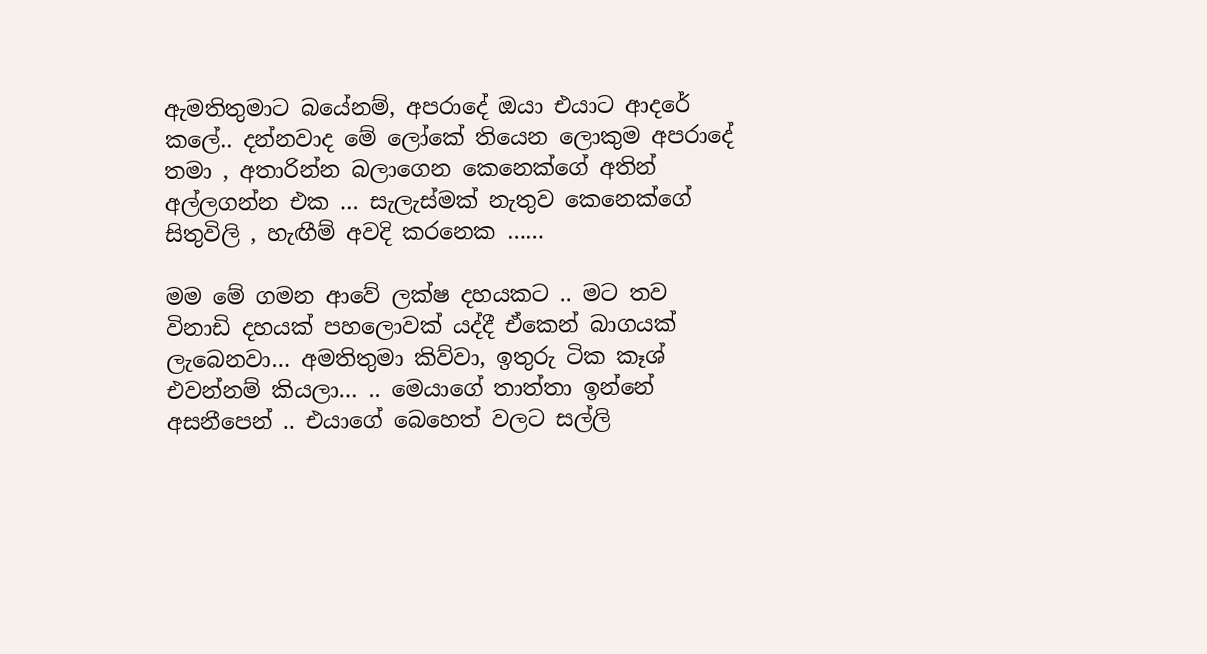ඇමතිතුමාට බයේනම්, අපරාදේ ඔයා එයාට ආදරේ කලේ.. දන්නවාද මේ ලෝකේ තියෙන ලොකුම අපරාදේ තමා , අතාරින්න බලාගෙන කෙනෙක්ගේ අතින් අල්ලගන්න එක … සැලැස්මක් නැතුව කෙනෙක්ගේ සිතුවිලි , හැඟීම් අවදි කරනෙක ……

මම මේ ගමන ආවේ ලක්ෂ දහයකට .. මට තව විනාඩි දහයක් පහලොවක් යද්දී ඒකෙන් බාගයක් ලැබෙනවා… අමතිතුමා කිව්වා, ඉතුරු ටික කෑශ් එවන්නම් කියලා… .. මෙයාගේ තාත්තා ඉන්නේ අසනීපෙන් .. එයාගේ බෙහෙත් වලට සල්ලි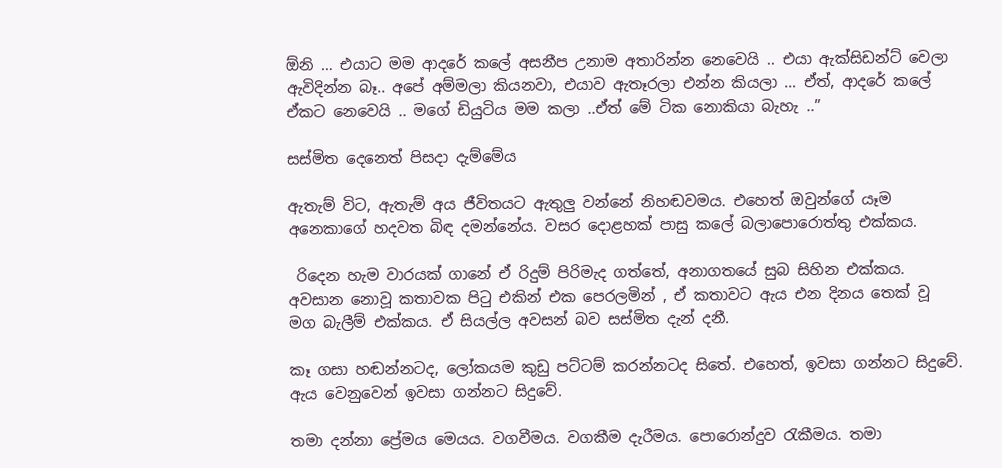ඕනි … එයාට මම ආදරේ කලේ අසනීප උනාම අතාරින්න නෙවෙයි .. එයා ඇක්සිඩන්ට් වෙලා ඇවිදින්න බෑ.. අපේ අම්මලා කියනවා, එයාව ඇතෑරලා එන්න කියලා … ඒත්, ආදරේ කලේ ඒකට නෙවෙයි .. මගේ ඩියුටිය මම කලා ..ඒත් මේ ටික නොකියා බැහැ ..”

සස්මිත දෙනෙත් පිසදා දැම්මේය

ඇතැම් විට, ඇතැම් අය ජීවිතයට ඇතුලු වන්නේ නිහඬවමය. එහෙත් ඔවුන්ගේ යෑම අනෙකාගේ හදවත බිඳ දමන්නේය. වසර දොළහක් පාසු කලේ බලාපොරොත්තු එක්කය.

 රිදෙන හැම වාරයක් ගානේ ඒ රිදුම් පිරිමැද ගත්තේ, අනාගතයේ සුබ සිහින එක්කය.  අවසාන නොවූ කතාවක පිටු එකින් එක පෙරලමින් , ඒ කතාවට ඇය එන දිනය තෙක් වූ මග බැලීම් එක්කය. ඒ සියල්ල අවසන් බව සස්මිත දැන් දනී.

කෑ ගසා හඬන්නටද, ලෝකයම කුඩු පට්ටම් කරන්නටද සිතේ. එහෙත්, ඉවසා ගන්නට සිදුවේ. ඇය වෙනුවෙන් ඉවසා ගන්නට සිදුවේ.

තමා දන්නා ප්‍රේමය මෙයය. වගවීමය. වගකීම දැරීමය. පොරොන්දුව රැකීමය. තමා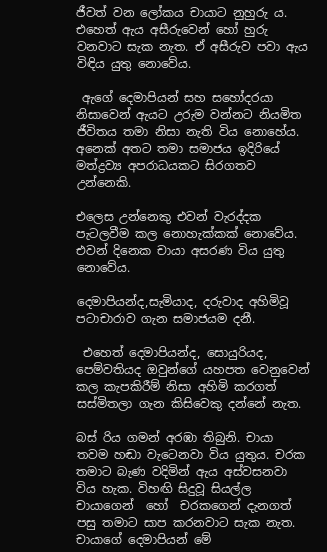ජීවත් වන ලෝකය චායාට නුහුරු ය. එහෙත් ඇය අසීරුවෙන් හෝ හුරු වනවාට සැක නැත. ඒ අසීරුව පවා ඇය විඳිය යුතු නොවේය.

 ඇගේ දෙමාපියන් සහ සහෝදරයා නිසාවෙන් ඇයට උරුම වන්නට නියමිත ජීවිතය තමා නිසා නැති විය නොහේය. අනෙක් අතට තමා සමාජය ඉදිරියේ  මත්ද්‍රව්‍ය අපරාධයකට සිරගතව උන්නෙකි.

එලෙස උන්නෙකු එවන් වැරද්දක පැටලවීම කල නොහැක්කක් නොවේය. එවන් දිනෙක චායා අසරණ විය යුතු නොවේය.

දෙමාපියන්ද,සැමියාද, දරුවාද අහිමිවූ පටාචාරාව ගැන සමාජයම දනී.

 එහෙත් දෙමාපියන්ද, සොයුරියද, පෙම්වතියද ඔවුන්ගේ යහපත වෙනුවෙන් කල කැපකිරීම් නිසා අහිමි කරගත් සස්මිතලා ගැන කිසිවෙකු දන්නේ නැත.

බස් රිය ගමන් අරඹා තිබුනි. චායා තවම හඬා වැටෙනවා විය යුතුය. චරක තමාට බැණ වදිමින් ඇය අස්වසනවා විය හැක. විහඟි සිදුවූ සියල්ල චායාගෙන්  හෝ  චරකගෙන් දැනගත් පසු තමාට සාප කරනවාට සැක නැත. චායාගේ දෙමාපියන් මේ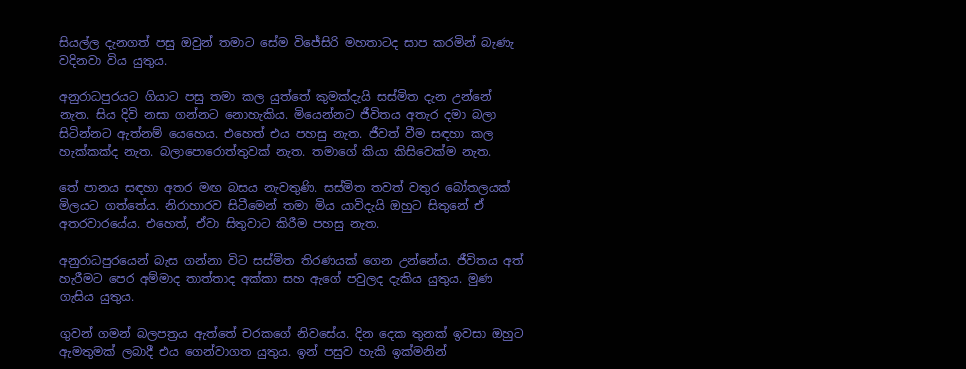සියල්ල දැනගත් පසු ඔවුන් තමාට සේම විජේසිරි මහතාටද සාප කරමින් බැණැ වදිනවා විය යුතුය.

අනුරාධපුරයට ගියාට පසු තමා කල යුත්තේ කුමක්දැයි සස්මිත දැන උන්නේ නැත. සිය දිවි නසා ගන්නට නොහැකිය. මියෙන්නට ජීවිතය අතැර දමා බලා සිටින්නට ඇත්නම් යෙහෙය. එහෙත් එය පහසු නැත. ජීවත් වීම සඳහා කල හැක්කක්ද නැත. බලාපොරොත්තුවක් නැත. තමාගේ කියා කිසිවෙක්ම නැත.

තේ පානය සඳහා අතර මඟ බසය නැවතුණි. සස්මිත තවත් වතුර බෝතලයක් මිලයට ගත්තේය. නිරාහාරව සිටීමෙන් තමා මිය යාවිදැයි ඔහුට සිතුනේ ඒ අතරවාරයේය. එහෙත්, ඒවා සිතුවාට කිරීම පහසු නැත.

අනුරාධපුරයෙන් බැස ගන්නා විට සස්මිත තිරණයක් ගෙන උන්නේය. ජීවිතය අත් හැරීමට පෙර අම්මාද තාත්තාද අක්කා සහ ඇගේ පවුලද දැකිය යුතුය. මුණ ගැසිය යුතුය.

ගුවන් ගමන් බලපත්‍රය ඇත්තේ චරකගේ නිවසේය. දින දෙක තුනක් ඉවසා ඔහුට ඇමතුමක් ලබාදී එය ගෙන්වාගත යුතුය. ඉන් පසුව හැකි ඉක්මනින්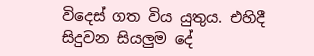විදෙස් ගත විය යුතුය. එහිදී සිදුවන සියලුම දේ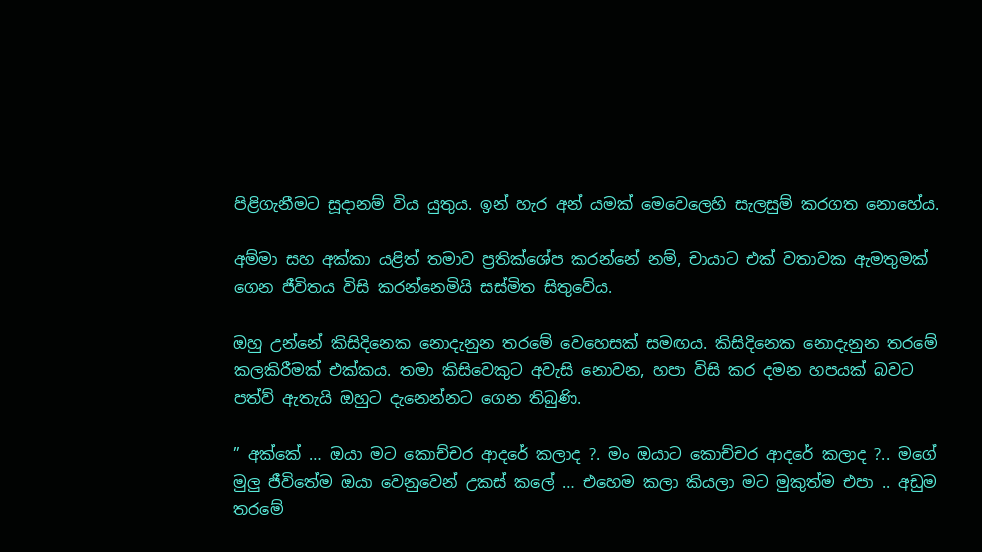පිළිගැනීමට සූදානම් විය යුතුය. ඉන් හැර අන් යමක් මෙවෙලෙහි සැලසුම් කරගත නොහේය.

අම්මා සහ අක්කා යළිත් තමාව ප්‍රතික්ශේප කරන්නේ නම්, චායාට එක් වතාවක ඇමතුමක් ගෙන ජීවිතය විසි කරන්නෙමියි සස්මිත සිතුවේය.

ඔහු උන්නේ කිසිදිනෙක නොදැනුන තරමේ වෙහෙසක් සමඟය. කිසිදිනෙක නොදැනුන තරමේ කලකිරීමක් එක්කය. තමා කිසිවෙකුට අවැසි නොවන, හපා විසි කර දමන හපයක් බවට පත්ව් ඇතැයි ඔහුට දැනෙන්නට ගෙන තිබුණි.

” අක්කේ … ඔයා මට කොච්චර ආදරේ කලාද ?. මං ඔයාට කොච්චර ආදරේ කලාද ?.. මගේ මුලු ජීවිතේම ඔයා වෙනුවෙන් උකස් කලේ … එහෙම කලා කියලා මට මුකුත්ම එපා .. අඩුම තරමේ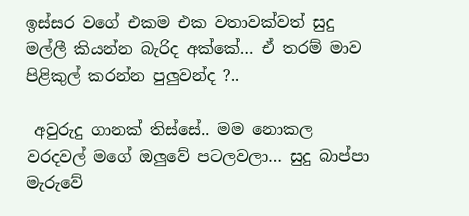ඉස්සර වගේ එකම එක වතාවක්වත් සුදු මල්ලී කියන්න බැරිද අක්කේ… ඒ තරම් මාව පිළිකුල් කරන්න පුලුවන්ද ?..

 අවුරුදු ගානක් තිස්සේ.. මම නොකල වරදවල් මගේ ඔලුවේ පටලවලා… සුදු බාප්පා මැරුවේ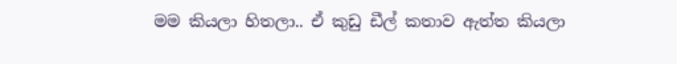මම කියලා හිතලා.. ඒ කුඩු ඩීල් කතාව ඇත්ත කියලා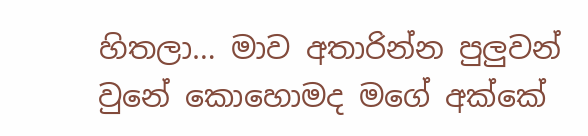හිතලා… මාව අතාරින්න පුලුවන් වුනේ කොහොමද මගේ අක්කේ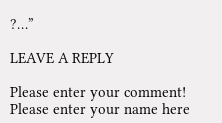?…”

LEAVE A REPLY

Please enter your comment!
Please enter your name here